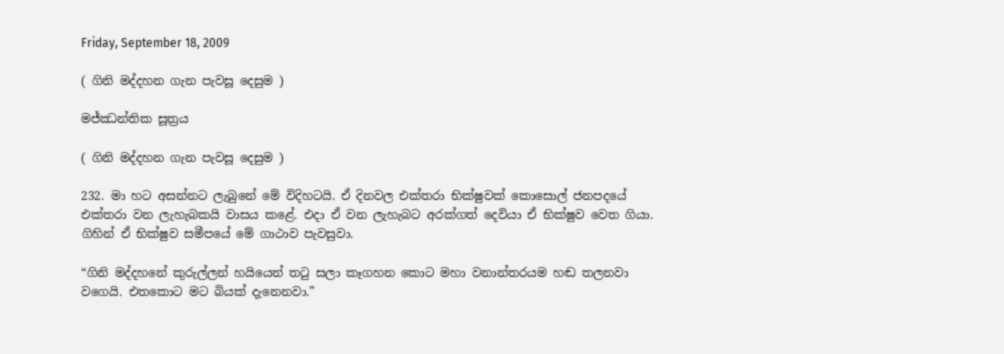Friday, September 18, 2009

( ගිනි මද්දහන ගැන පැවසූ දෙසුම )

මජ්ඣන්තික සූත්‍රය

( ගිනි මද්දහන ගැන පැවසූ දෙසුම )

232. මා හට අසන්නට ලැබුනේ මේ විදිහටයි. ඒ දිනවල එක්තරා භික්ෂුවක් කොසොල් ජනපදයේ එක්තරා වන ලැහැබකයි වාසය කළේ. එදා ඒ වන ලැහැබට අරක්ගත් දෙවියා ඒ භික්ෂුව වෙත ගියා. ගිහින් ඒ භික්ෂුව සමීපයේ මේ ගාථාව පැවසුවා.

“ගිනි මද්දහනේ කුරුල්ලන් හයියෙන් තටු සලා කෑගහන කොට මහා වනාන්තරයම හඬ තලනවා වගෙයි. එතකොට මට බියක් දැනෙනවා.”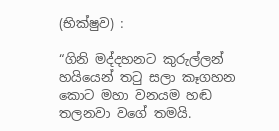(භික්ෂුව) :

“ගිනි මද්දහනට කුරුල්ලන් හයියෙන් තටු සලා කෑගහන කොට මහා වනයම හඬ තලනවා වගේ තමයි.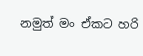නමුත් මං ඒකට හරි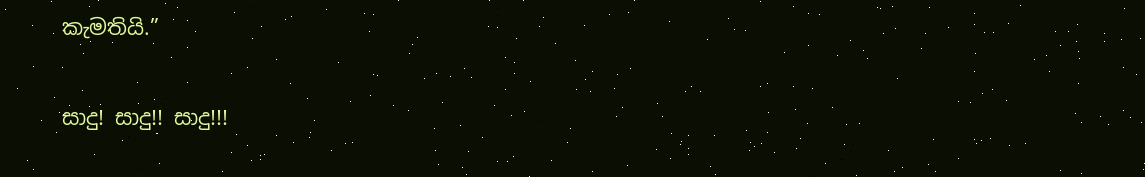කැමතියි.”

සාදු! සාදු!! සාදු!!!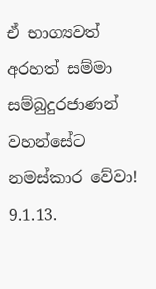ඒ භාග්‍යවත් අරහත් සම්මා සම්බුදුරජාණන් වහන්සේට නමස්කාර වේවා!
9.1.13.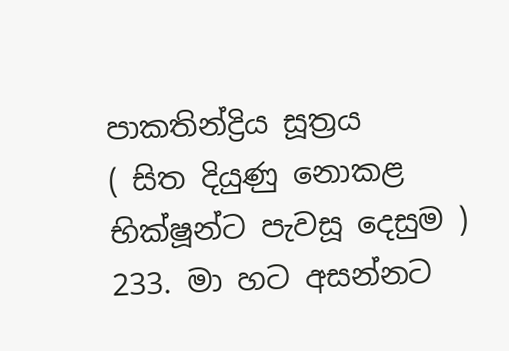පාකතින්ද්‍රිය සූත්‍රය
( සිත දියුණු නොකළ භික්ෂූන්ට පැවසූ දෙසුම )
233. මා හට අසන්නට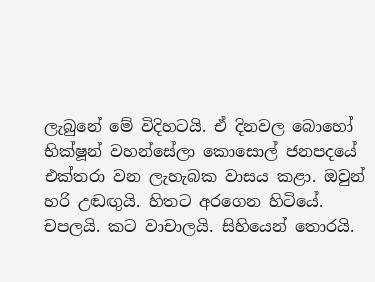ලැබුනේ මේ විදිහටයි. ඒ දිනවල බොහෝ භික්ෂූන් වහන්සේලා කොසොල් ජනපදයේ එක්තරා වන ලැහැබක වාසය කළා. ඔවුන් හරි උඬඟුයි. හිතට අරගෙන හිටියේ. චපලයි. කට වාචාලයි. සිහියෙන් තොරයි.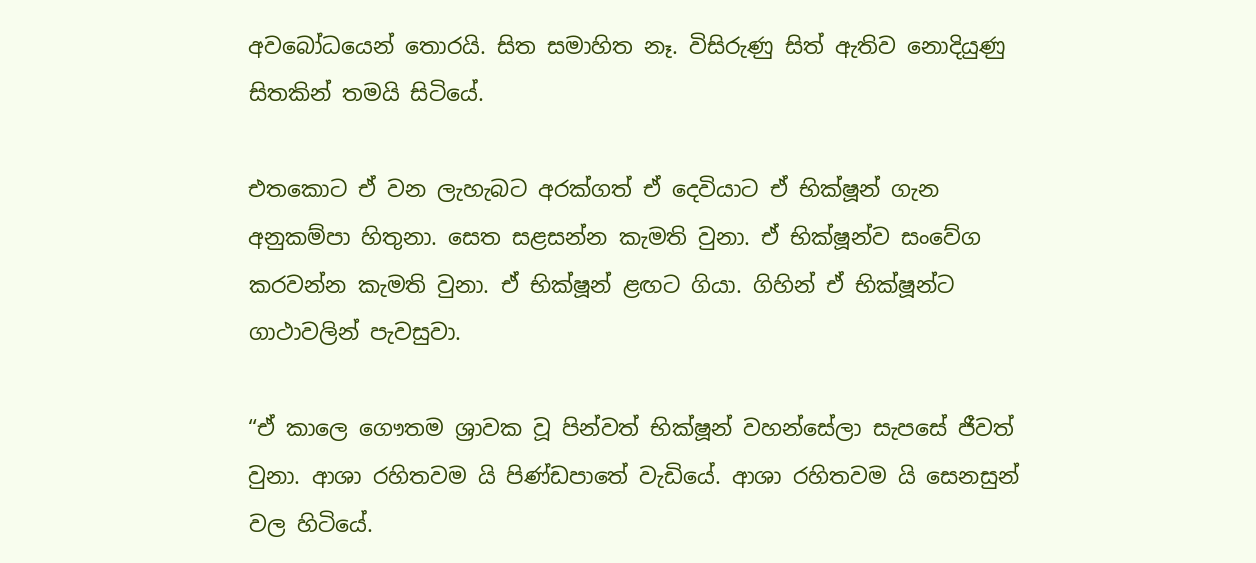අවබෝධයෙන් තොරයි. සිත සමාහිත නෑ. විසිරුණු සිත් ඇතිව නොදියුණු සිතකින් තමයි සිටියේ.

එතකොට ඒ වන ලැහැබට අරක්ගත් ඒ දෙවියාට ඒ භික්ෂූන් ගැන අනුකම්පා හිතුනා. සෙත සළසන්න කැමති වුනා. ඒ භික්ෂූන්ව සංවේග කරවන්න කැමති වුනා. ඒ භික්ෂූන් ළඟට ගියා. ගිහින් ඒ භික්ෂූන්ට ගාථාවලින් පැවසුවා.

“ඒ කාලෙ ගෞතම ශ්‍රාවක වූ පින්වත් භික්ෂූන් වහන්සේලා සැපසේ ජීවත් වුනා. ආශා රහිතවම යි පිණ්ඩපාතේ වැඩියේ. ආශා රහිතවම යි සෙනසුන් වල හිටියේ.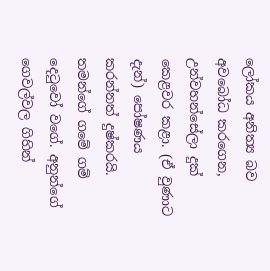ලෝකය අනිත්‍ය බව අවබෝධ කරගෙන, උන්වහන්සේලා දුක් කෙළවර කළා. (ඒ වුණාට දැන්) පෝෂණය කරන්නත් දුෂ්කරයි. තමන්ගේ ගමේ ගම් දෙටුවෝ වගේ. අනුන්ගේ ගෙවල්වල ගිහින්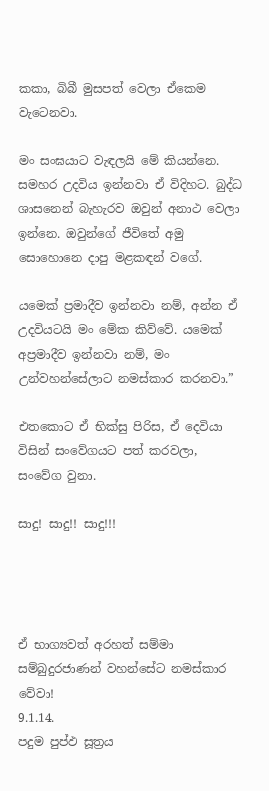කකා, බිබී මුසපත් වෙලා ඒකෙම වැටෙනවා.

මං සංඝයාට වැඳලයි මේ කියන්නෙ. සමහර උදවිය ඉන්නවා ඒ විදිහට. බුද්ධ ශාසනෙන් බැහැරව ඔවුන් අනාථ වෙලා ඉන්නෙ. ඔවුන්ගේ ජීවිතේ අමු සොහොනෙ දාපු මළකඳන් වගේ.

යමෙක් ප්‍රමාදීව ඉන්නවා නම්, අන්න ඒ උදවියටයි මං මේක කිව්වේ. යමෙක් අප්‍රමාදීව ඉන්නවා නම්, මං උන්වහන්සේලාට නමස්කාර කරනවා.”

එතකොට ඒ භික්සු පිරිස, ඒ දෙවියා විසින් සංවේගයට පත් කරවලා, සංවේග වුනා.

සාදු! සාදු!! සාදු!!!




ඒ භාග්‍යවත් අරහත් සම්මා සම්බුදුරජාණන් වහන්සේට නමස්කාර වේවා!
9.1.14.
පදුම පුප්ඵ සූත්‍රය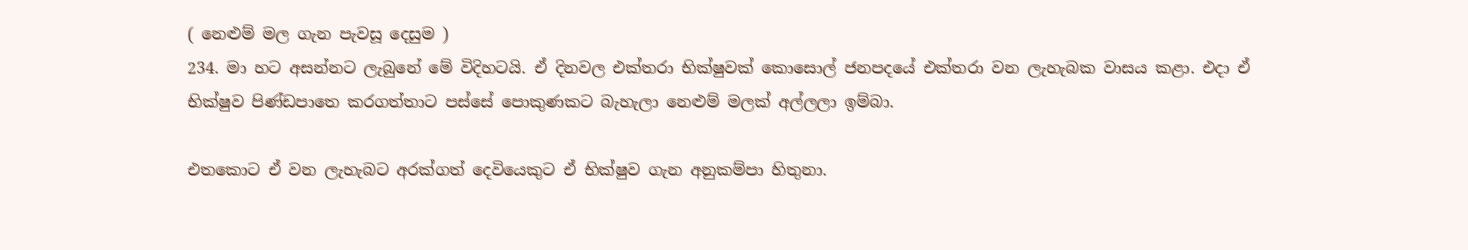( නෙළුම් මල ගැන පැවසූ දෙසුම )
234. මා හට අසන්නට ලැබුනේ මේ විදිහටයි. ඒ දිනවල එක්තරා භික්ෂුවක් කොසොල් ජනපදයේ එක්තරා වන ලැහැබක වාසය කළා. එදා ඒ භික්ෂුව පිණ්ඩපාතෙ කරගත්තාට පස්සේ පොකුණකට බැහැලා නෙළුම් මලක් අල්ලලා ඉම්බා.

එතකොට ඒ වන ලැහැබට අරක්ගත් දෙවියෙකුට ඒ භික්ෂුව ගැන අනුකම්පා හිතුනා.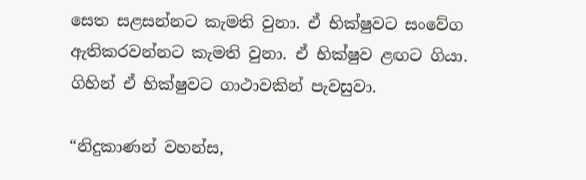සෙත සළසන්නට කැමති වුනා. ඒ භික්ෂුවට සංවේග ඇතිකරවන්නට කැමති වුනා. ඒ භික්ෂුව ළඟට ගියා. ගිහින් ඒ භික්ෂුවට ගාථාවකින් පැවසුවා.

“නිදුකාණන් වහන්ස,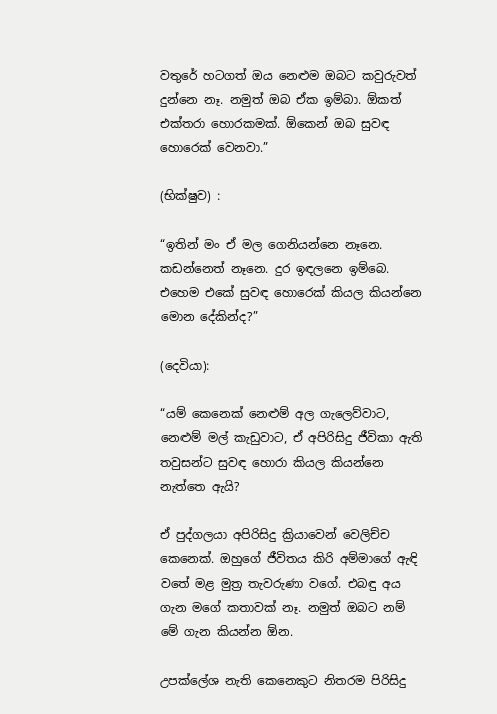වතුරේ හටගත් ඔය නෙළුම ඔබට කවුරුවත් දුන්නෙ නෑ. නමුත් ඔබ ඒක ඉම්බා. ඕකත් එක්තරා හොරකමක්. ඕකෙන් ඔබ සුවඳ හොරෙක් වෙනවා.”

(භික්ෂුව) :

“ඉතින් මං ඒ මල ගෙනියන්නෙ නෑනෙ. කඩන්නෙත් නෑනෙ. දුර ඉඳලනෙ ඉම්බෙ. එහෙම එකේ සුවඳ හොරෙක් කියල කියන්නෙ මොන දේකින්ද?”

(දෙවියා):

“යම් කෙනෙක් නෙළුම් අල ගැලෙව්වාට, නෙළුම් මල් කැඩුවාට, ඒ අපිරිසිදු ජීවිකා ඇති තවුසන්ට සුවඳ හොරා කියල කියන්නෙ නැත්තෙ ඇයි?

ඒ පුද්ගලයා අපිරිසිදු ක්‍රියාවෙන් වෙලිච්ච කෙනෙක්. ඔහුගේ ජීවිතය කිරි අම්මාගේ ඇඳි වතේ මළ මුත්‍ර තැවරුණා වගේ. එබඳු අය ගැන මගේ කතාවක් නෑ. නමුත් ඔබට නම් මේ ගැන කියන්න ඕන.

උපක්ලේශ නැති කෙනෙකුට නිතරම පිරිසිදු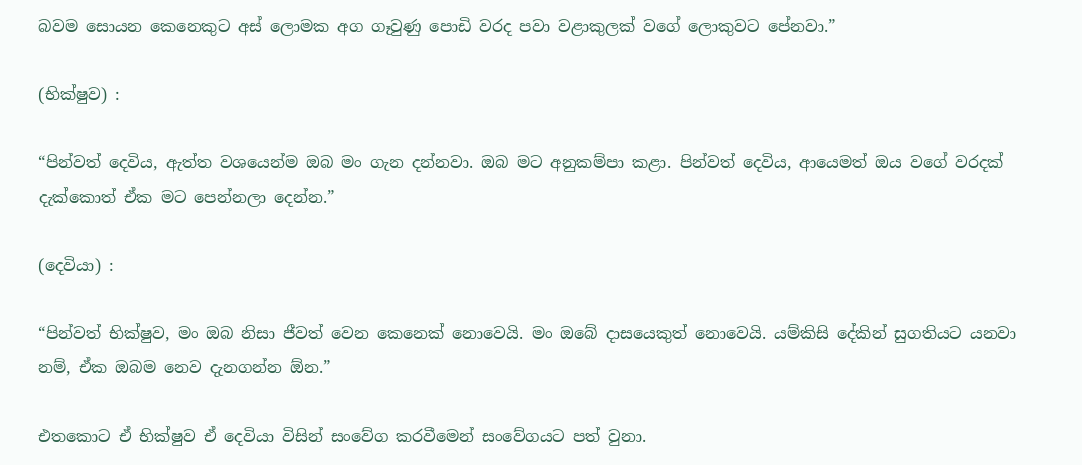බවම සොයන කෙනෙකුට අස් ලොමක අග ගෑවුණු පොඩි වරද පවා වළාකුලක් වගේ ලොකුවට පේනවා.”

(භික්ෂුව) :

“පින්වත් දෙවිය, ඇත්ත වශයෙන්ම ඔබ මං ගැන දන්නවා. ඔබ මට අනුකම්පා කළා. පින්වත් දෙවිය, ආයෙමත් ඔය වගේ වරදක් දැක්කොත් ඒක මට පෙන්නලා දෙන්න.”

(දෙවියා) :

“පින්වත් භික්ෂුව, මං ඔබ නිසා ජීවත් වෙන කෙනෙක් නොවෙයි. මං ඔබේ දාසයෙකුත් නොවෙයි. යම්කිසි දේකින් සුගතියට යනවා නම්, ඒක ඔබම නෙව දැනගන්න ඕන.”

එතකොට ඒ භික්ෂුව ඒ දෙවියා විසින් සංවේග කරවීමෙන් සංවේගයට පත් වුනා.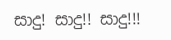සාදු! සාදු!! සාදු!!!